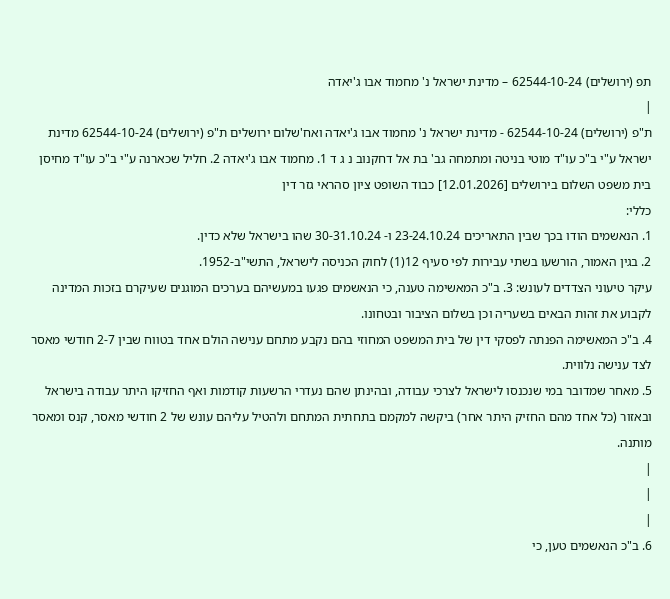תפ (ירושלים) 62544-10-24 – מדינת ישראל נ' מחמוד אבו ג'יאדה
|
ת"פ (ירושלים) 62544-10-24 - מדינת ישראל נ' מחמוד אבו ג'יאדה ואח'שלום ירושלים ת"פ (ירושלים) 62544-10-24 מדינת ישראל ע"י ב"כ עו"ד מוטי בניטה ומתמחה גב' בת אל דחקנוב נ ג ד 1. מחמוד אבו ג'יאדה 2. חליל שכארנה ע"י ב"כ עו"ד מחיסן בית משפט השלום בירושלים [12.01.2026] כבוד השופט ציון סהראי גזר דין
כללי:
1. הנאשמים הודו בכך שבין התאריכים 23-24.10.24 ו- 30-31.10.24 שהו בישראל שלא כדין.
2. בגין האמור, הורשעו בשתי עבירות לפי סעיף 12(1) לחוק הכניסה לישראל, התשי"ב-1952.
עיקר טיעוני הצדדים לעונש: 3. ב"כ המאשימה טענה, כי הנאשמים פגעו במעשיהם בערכים המוגנים שעיקרם בזכות המדינה לקבוע את זהות הבאים בשעריה וכן בשלום הציבור ובטחונו.
4. ב"כ המאשימה הפנתה לפסקי דין של בית המשפט המחוזי בהם נקבע מתחם ענישה הולם אחד בטווח שבין 2-7 חודשי מאסר לצד ענישה נלווית.
5. מאחר שמדובר במי שנכנסו לישראל לצרכי עבודה, ובהינתן שהם נעדרי הרשעות קודמות ואף החזיקו היתר עבודה בישראל ובאזור (כל אחד מהם החזיק היתר אחר) ביקשה למקמם בתחתית המתחם ולהטיל עליהם עונש של 2 חודשי מאסר, קנס ומאסר מותנה.
|
|
|
6. ב"כ הנאשמים טען, כי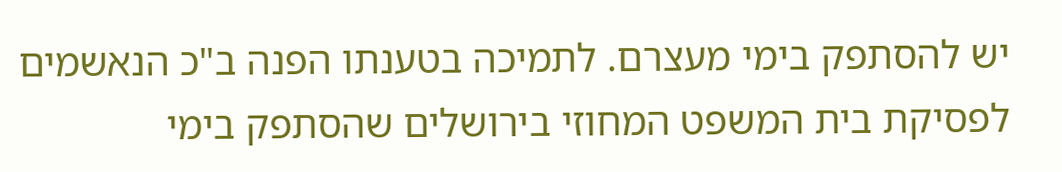יש להסתפק בימי מעצרם. לתמיכה בטענתו הפנה ב"כ הנאשמים לפסיקת בית המשפט המחוזי בירושלים שהסתפק בימי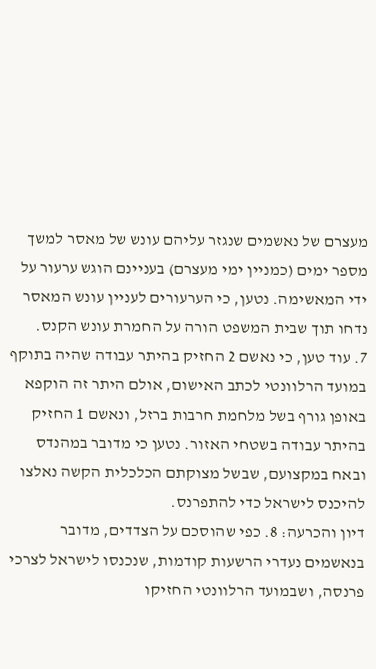מעצרם של נאשמים שנגזר עליהם עונש של מאסר למשך מספר ימים (כמניין ימי מעצרם) בעניינם הוגש ערעור על ידי המאשימה. נטען, כי הערעורים לעניין עונש המאסר נדחו תוך שבית המשפט הורה על החמרת עונש הקנס.
7. עוד טען, כי נאשם 2 החזיק בהיתר עבודה שהיה בתוקף במועד הרלוונטי לכתב האישום, אולם היתר זה הוקפא באופן גורף בשל מלחמת חרבות ברזל, ונאשם 1 החזיק בהיתר עבודה בשטחי האזור. נטען כי מדובר במהנדס ובאח במקצועם, שבשל מצוקתם הכלכלית הקשה נאלצו להיכנס לישראל כדי להתפרנס.
דיון והכרעה: 8. כפי שהוסכם על הצדדים, מדובר בנאשמים נעדרי הרשעות קודמות, שנכנסו לישראל לצרכי פרנסה, ושבמועד הרלוונטי החזיקו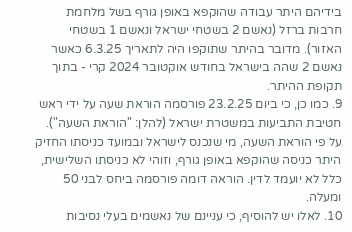בידיהם היתר עבודה שהוקפא באופן גורף בשל מלחמת חרבות ברזל (נאשם 2 בשטחי ישראל ונאשם 1 בשטחי האזור). מדובר בהיתר שתוקפו היה לתאריך 6.3.25 כאשר נאשם 2 שהה בישראל בחודש אוקטובר 2024 קרי - בתוך תקופת ההיתר.
9. כמו כן, כי ביום 23.2.25 פורסמה הוראת שעה על ידי ראש חטיבת התביעות במשטרת ישראל (להלן: "הוראת השעה"). על פי הוראת השעה, מי שנכנס לישראל ובמועד כניסתו החזיק היתר כניסה שהוקפא באופן גורף, וזוהי לא כניסתו השלישית, כלל לא יועמד לדין. הוראה דומה פורסמה ביחס לבני 50 ומעלה.
10. לאלו יש להוסיף, כי עניינם של נאשמים בעלי נסיבות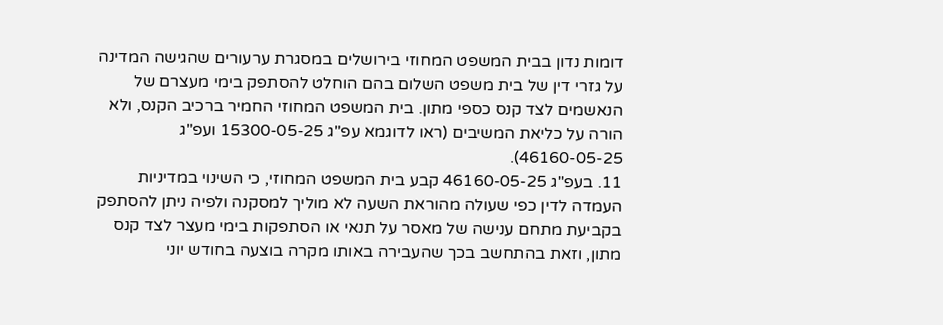דומות נדון בבית המשפט המחוזי בירושלים במסגרת ערעורים שהגישה המדינה על גזרי דין של בית משפט השלום בהם הוחלט להסתפק בימי מעצרם של הנאשמים לצד קנס כספי מתון. בית המשפט המחוזי החמיר ברכיב הקנס, ולא הורה על כליאת המשיבים (ראו לדוגמא עפ"ג 15300-05-25 ועפ"ג 46160-05-25).
11. בעפ"ג 46160-05-25 קבע בית המשפט המחוזי, כי השינוי במדיניות העמדה לדין כפי שעולה מהוראת השעה לא מוליך למסקנה ולפיה ניתן להסתפק בקביעת מתחם ענישה של מאסר על תנאי או הסתפקות בימי מעצר לצד קנס מתון, וזאת בהתחשב בכך שהעבירה באותו מקרה בוצעה בחודש יוני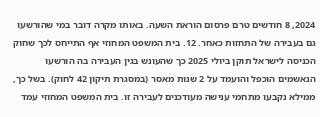2024, 8 חודשים טרם פרסום הוראת השעה. באותו מקרה דובר במי שהורשעו גם בעבירה של התחזות כאחר. 12. בית המשפט המחוזי אף התייחס לכך שחוק הכניסה לישראל תוקן ביולי 2025 כך שהעונש בגין העבירה בה הורשעו הנאשמים הוכפל והועמד על 2 שנות מאסר (במסגרת תיקון 42 לחוק). בשל כך, ממילא נקבעו מתחמי ענישה מעודכנים לעבירה זו. בית המשפט המחוזי עמד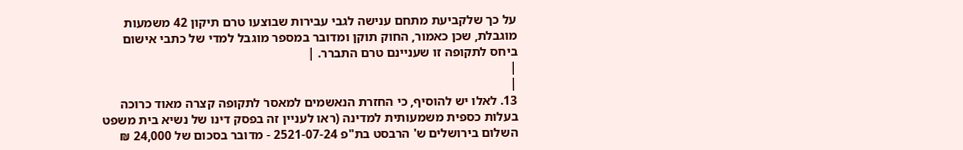על כך שלקביעת מתחם ענישה לגבי עבירות שבוצעו טרם תיקון 42 משמעות מוגבלת, שכן כאמור, החוק תוקן ומדובר במספר מוגבל למדי של כתבי אישום ביחס לתקופה זו שעניינם טרם התברר. |
|
|
13. לאלו יש להוסיף, כי החזרת הנאשמים למאסר לתקופה קצרה מאוד כרוכה בעלות כספית משמעותית למדינה (ראו לעניין זה בפסק דינו של נשיא בית משפט השלום בירושלים ש' הרבסט בת"פ 2521-07-24 - מדובר בסכום של 24,000 ₪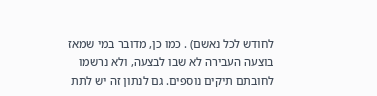לחודש לכל נאשם) . כמו כן, מדובר במי שמאז בוצעה העבירה לא שבו לבצעה, ולא נרשמו לחובתם תיקים נוספים. גם לנתון זה יש לתת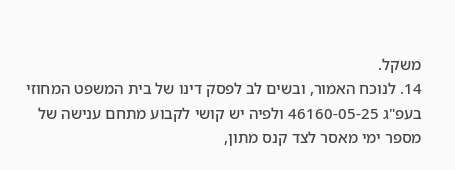משקל.
14. לנוכח האמור, ובשים לב לפסק דינו של בית המשפט המחוזי בעפ"ג 46160-05-25 ולפיה יש קושי לקבוע מתחם ענישה של מספר ימי מאסר לצד קנס מתון,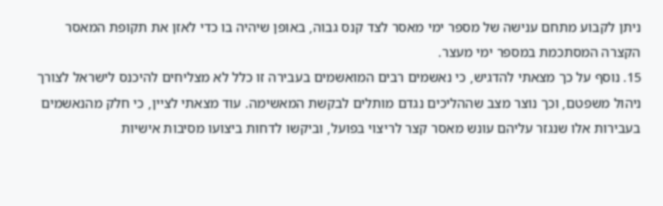ניתן לקבוע מתחם ענישה של מספר ימי מאסר לצד קנס גבוה, באופן שיהיה בו כדי לאזן את תקופת המאסר הקצרה המסתכמת במספר ימי מעצר.
15. נוסף על כך מצאתי להדגיש, כי נאשמים רבים המואשמים בעבירה זו כלל לא מצליחים להיכנס לישראל לצורך ניהול משפטם, וכך נוצר מצב שההליכים נגדם מותלים לבקשת המאשימה. עוד מצאתי לציין, כי חלק מהנאשמים בעבירות אלו שנגזר עליהם עונש מאסר קצר לריצוי בפועל, וביקשו לדחות ביצועו מסיבות אישיות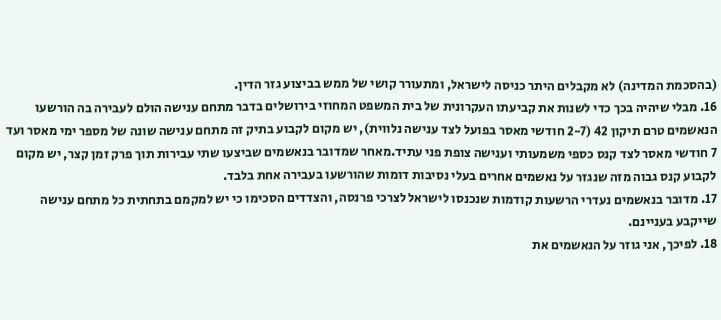(בהסכמת המדינה) לא מקבלים היתר כניסה לישראל, ומתעורר קושי של ממש בביצוע גזר הדין.
16. מבלי שיהיה בכך כדי לשנות את קביעתו העקרונית של בית המשפט המחוזי בירושלים בדבר מתחם ענישה הולם לעבירה בה הורשעו הנאשמים טרם תיקון 42 (2-7 חודשי מאסר בפועל לצד ענישה נלווית), יש מקום לקבוע בתיק זה מתחם ענישה שונה של מספר ימי מאסר ועד 7 חודשי מאסר לצד קנס כספי משמעותי וענישה צופת פני עתיד.מאחר שמדובר בנאשמים שביצעו שתי עבירות תוך פרק זמן קצר, יש מקום לקבוע קנס גבוה מזה שנגזר על נאשמים אחרים בעלי נסיבות דומות שהורשעו בעבירה אחת בלבד.
17. מדובר בנאשמים נעדרי הרשעות קודמות שנכנסו לישראל לצרכי פרנסה, והצדדים הסכימו כי יש למקמם בתחתית כל מתחם ענישה שייקבע בעניינם.
18. לפיכך, אני גוזר על הנאשמים את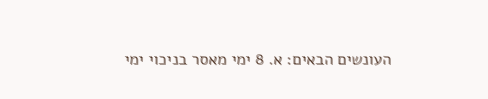העונשים הבאים: א. 8 ימי מאסר בניכוי ימי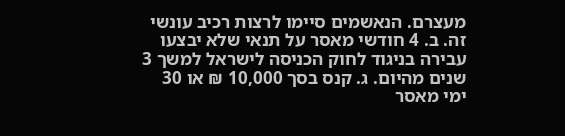מעצרם. הנאשמים סיימו לרצות רכיב עונשי זה. ב. 4 חודשי מאסר על תנאי שלא יבצעו עבירה בניגוד לחוק הכניסה לישראל למשך 3 שנים מהיום. ג. קנס בסך 10,000 ₪ או 30 ימי מאסר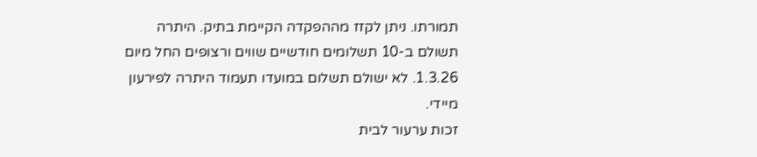תמורתו. ניתן לקזז מההפקדה הקיימת בתיק. היתרה תשולם ב-10 תשלומים חודשיים שווים ורצופים החל מיום 1.3.26. לא ישולם תשלום במועדו תעמוד היתרה לפירעון מיידי.
זכות ערעור לבית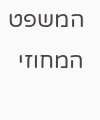המשפט המחוזי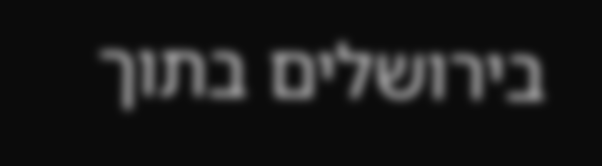בירושלים בתוך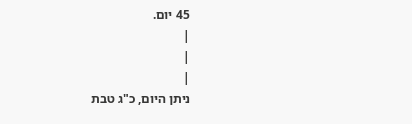45 יום.
|
|
|
ניתן היום, כ"ג טבת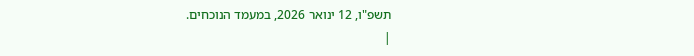תשפ"ו, 12 ינואר 2026, במעמד הנוכחים.
|